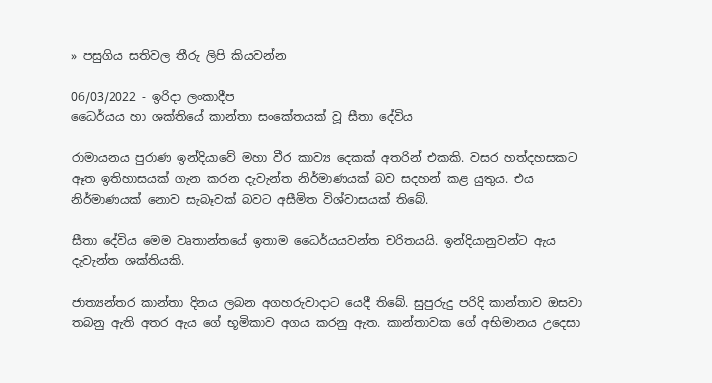» පසුගිය සතිවල තීරු ලිපි කියවන්න

06/03/2022 - ඉරිදා ලංකාදීප
ධෛර්යය හා ශක්තියේ කාන්තා සංකේතයක් වූ සීතා දේවිය

රාමායනය පුරාණ ඉන්දියාවේ මහා වීර කාව්‍ය දෙකක් අතරින් එකකි. වසර හත්දහසකට ඈත ඉතිහාසයක් ගැන කරන දැවැන්ත නිර්මාණයක් බව සදහන් කළ යුතුය. එය නිර්මාණයක් නොව සැබෑවක් බවට අසීමිත විශ්වාසයක් තිබේ.

සීතා දේවිය මෙම වෘතාන්තයේ ඉතාම ධෛර්යයවන්ත චරිතයයි. ඉන්දියානුවන්ට ඇය දැවැන්ත ශක්තියකි.

ජාත්‍යන්තර කාන්තා දිනය ලබන අගහරුවාදාට යෙදී තිබේ. සුපුරුදු පරිදි කාන්තාව ඔසවා තබනු ඇති අතර ඇය ගේ භූමිකාව අගය කරනු ඇත. කාන්තාවක ගේ අභිමානය උදෙසා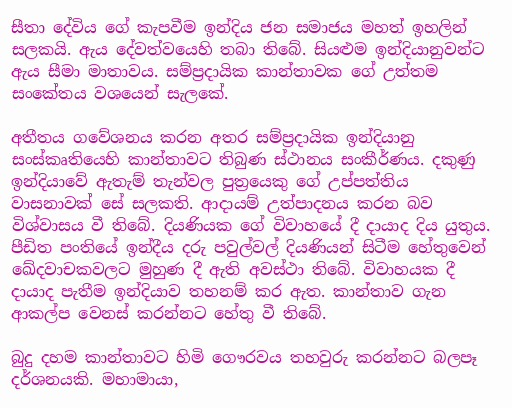සීතා දේවිය ගේ කැපවීම ඉන්දිය ජන සමාජය මහත් ඉහලින් සලකයි. ඇය දේවත්වයෙහි තබා තිබේ. සියළුම ඉන්දියානුවන්ට ඇය සීමා මාතාවය. සම්ප්‍රදායික කාන්තාවක ගේ උත්තම සංකේතය වශයෙන් සැලකේ.

අතීතය ගවේශනය කරන අතර සම්ප්‍රදායික ඉන්දියානු සංස්කෘතියෙහි කාන්තාවට තිබුණ ස්ථානය සංකීර්ණය. දකුණු ඉන්දියාවේ ඇතැම් තැන්වල පුත්‍රයෙකු ගේ උප්පත්තිය වාසනාවක් සේ සලකති. ආදායම් උත්පාදනය කරන බව විශ්වාසය වී තිබේ. දියණියක ගේ විවාහයේ දී දායාද දිය යුතුය. පීඩිත පංතියේ ඉන්දීය දරු පවුල්වල් දියණියන් සිටීම හේතුවෙන් ඛේදවාචකවලට මුහුණ දී ඇති අවස්ථා තිබේ. විවාහයක දී දායාද පැතීම ඉන්දියාව තහනම් කර ඇත. කාන්තාව ගැන ආකල්ප වෙනස් කරන්නට හේතු වී තිබේ.

බුදු දහම කාන්තාවට හිමි ගෞරවය තහවුරු කරන්නට බලපෑ දර්ශනයකි. මහාමායා,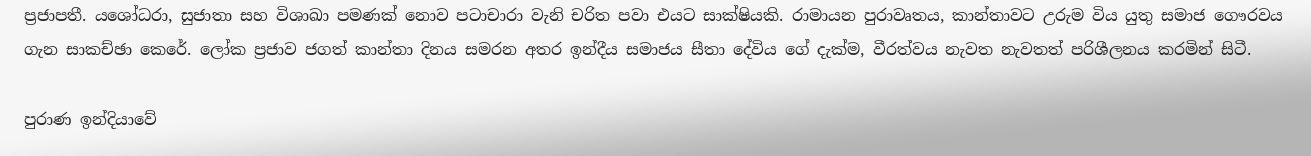ප්‍රජාපතී. යශෝධරා, සුජාතා සහ විශාඛා පමණක් නොව පටාචාරා වැනි චරිත පවා එයට සාක්ෂියකි. රාමායන පුරාවෘතය, කාන්තාවට උරුම විය යුතු සමාජ ගෞරවය ගැන සාකච්ඡා කෙරේ. ලෝක ප්‍රජාව ජගත් කාන්තා දිනය සමරන අතර ඉන්දීය සමාජය සීතා දේවිය ගේ දැක්ම, වීරත්වය නැවත නැවතත් පරිශීලනය කරමින් සිටී.

පුරාණ ඉන්දියාවේ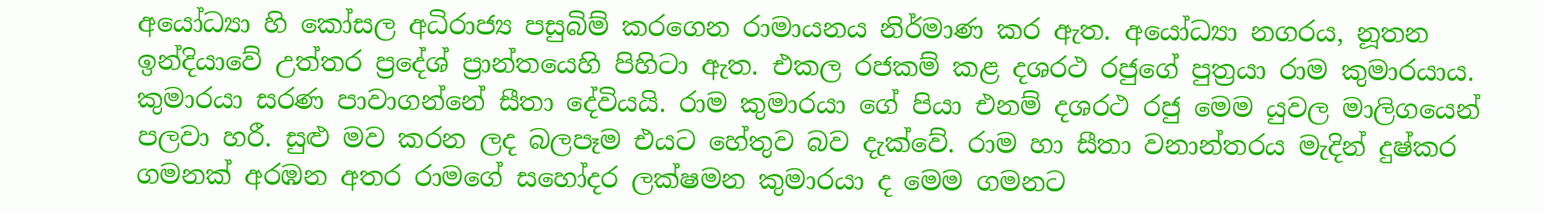අයෝධ්‍යා හි කෝසල අධිරාජ්‍ය පසුබිම් කරගෙන රාමායනය නිර්මාණ කර ඇත. අයෝධ්‍යා නගරය, නූතන ඉන්දියාවේ උත්තර ප්‍රදේශ් ප්‍රාන්තයෙහි පිහිටා ඇත. එකල රජකම් කළ දශරථ රජුගේ පුත්‍රයා රාම කුමාරයාය. කුමාරයා සරණ පාවාගන්නේ සීතා දේවියයි. රාම කුමාරයා ගේ පියා එනම් දශරථ රජු මෙම යුවල මාලිගයෙන් පලවා හරී. සුළු මව කරන ලද බලපෑම එයට හේතුව බව දැක්වේ. රාම හා සීතා වනාන්තරය මැදින් දුෂ්කර ගමනක් අරඹන අතර රාමගේ සහෝදර ලක්ෂමන කුමාරයා ද මෙම ගමනට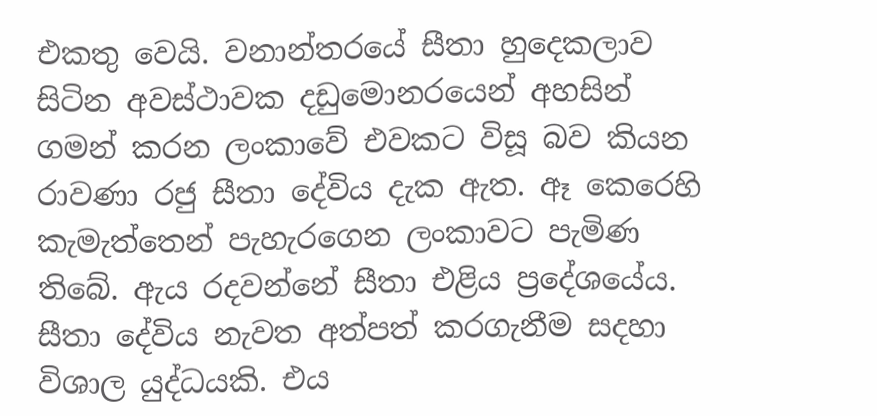එකතු වෙයි. වනාන්තරයේ සීතා හුදෙකලාව සිටින අවස්ථාවක දඩුමොනරයෙන් අහසින් ගමන් කරන ලංකාවේ එවකට විසූ බව කියන රාවණා රජු සීතා දේවිය දැක ඇත. ඈ කෙරෙහි කැමැත්තෙන් පැහැරගෙන ලංකාවට පැමිණ තිබේ. ඇය රදවන්නේ සීතා එළිය ප්‍රදේශයේය. සීතා දේවිය නැවත අත්පත් කරගැනීම සදහා විශාල යුද්ධයකි. එය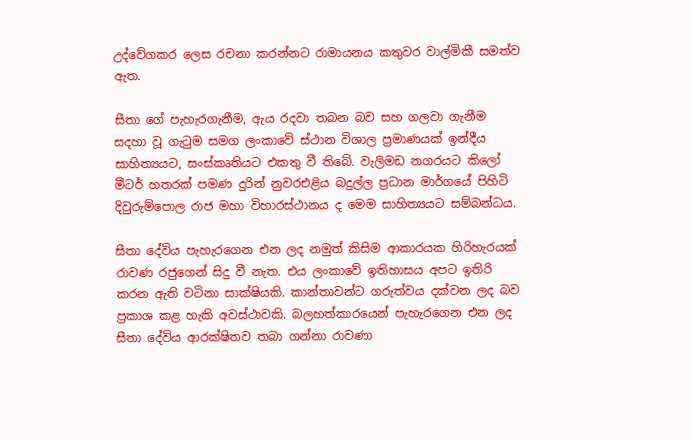උද්වේගකර ලෙස රචනා කරන්නට රාමායනය කතුවර වාල්මිකී සමත්ව ඇත.

සීතා ගේ පැහැරගැනීම, ඇය රදවා තබන බව සහ ගලවා ගැනීම සදහා වූ ගැටුම සමග ලංකාවේ ස්ථාන විශාල ප්‍රමාණයක් ඉන්දීය සාහිත්‍යයට, සංස්කෘතියට එකතු වී තිබේ. වැලිමඩ නගරයට කිලෝ මීටර් හතරක් පමණ දුරින් නුවරඑළිය බදුල්ල ප්‍රධාන මාර්ගයේ පිහිටි දිවුරුම්පොල රාජ මහා විහාරස්ථානය ද මෙම සාහිත්‍යයට සම්බන්ධය.

සීතා දේවිය පැහැරගෙන එන ලද නමුත් කිසිම ආකාරයක හිරිහැරයක් රාවණ රජුගෙන් සිදු වී නැත. එය ලංකාවේ ඉතිහාසය අපට ඉතිරි කරන ඇති වටිනා සාක්ෂියකි. කාන්තාවන්ට ගරුත්වය දක්වන ලද බව ප්‍රකාශ කළ හැකි අවස්ථාවකි. බලහත්කාරයෙන් පැහැරගෙන එන ලද සීතා දේවිය ආරක්ෂිතව තබා ගන්නා රාවණා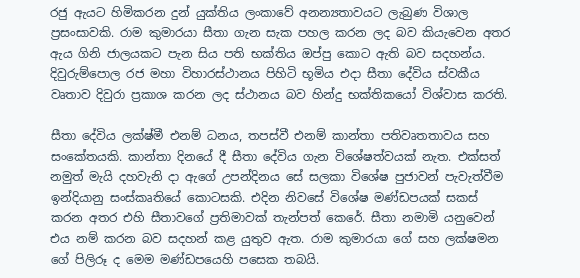රජු ඇයට හිමිකරන දුන් යුක්තිය ලංකාවේ අනන්‍යතාවයට ලැබුණ විශාල ප්‍රසංසාවකි. රාම කුමාරයා සීතා ගැන සැක පහල කරන ලද බව කියැවෙන අතර ඇය ගිනි ජාලයකට පැන සිය පති භක්තිය ඔප්පු කොට ඇති බව සදහන්ය. දිවුරුම්පොල රජ මහා විහාරස්ථානය පිහිටි භූමිය එදා සීතා දේවිය ස්වකීය වෘතාව දිවුරා ප්‍රකාශ කරන ලද ස්ථානය බව හින්දු භක්තිකයෝ විශ්වාස කරති.

සීතා දේවිය ලක්ෂ්මී එනම් ධනය, තපස්වී එනම් කාන්තා පතිවෘතතාවය සහ සංකේතයකි. කාන්තා දිනයේ දී සීතා දේවිය ගැන විශේෂත්වයක් නැත. එක්සත් නමුත් මැයි දහවැනි දා ඇගේ උපන්දිනය සේ සලකා විශේෂ පුජාවන් පැවැත්වීම ඉන්දියානු සංස්කෘතියේ කොටසකි. එදින නිවසේ විශේෂ මණ්ඩපයක් සකස් කරන අතර එහි සීතාවගේ ප්‍රතිමාවක් තැන්පත් කෙරේ. සීතා නමාමි යනුවෙන් එය නම් කරන බව සදහන් කළ යුතුව ඇත. රාම කුමාරයා ගේ සහ ලක්ෂමන ගේ පිලිරූ ද මෙම මණ්ඩපයෙහි පසෙක තබයි.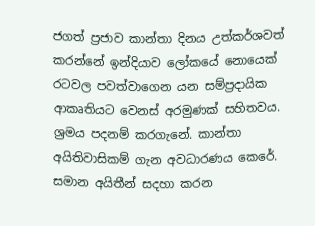ජගත් ප්‍රජාව කාන්තා දිනය උත්කර්ශවත් කරන්නේ ඉන්දියාව ලෝකයේ නොයෙක් රටවල පවත්වාගෙන යන සම්ප්‍රදායික ආකෘතියට වෙනස් අරමුණක් සහිතවය. ශ්‍රමය පදනම් කරගැනේ. කාන්තා අයිතිවාසිකම් ගැන අවධාරණය කෙරේ. සමාන අයිතීන් සදහා කරන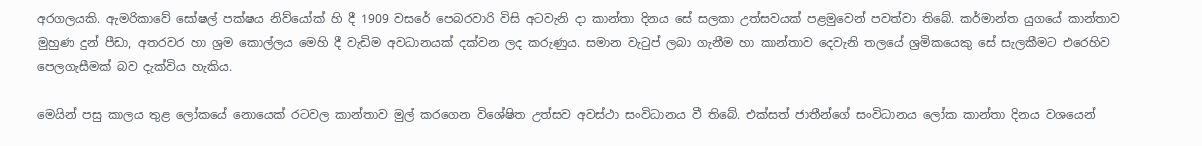අරගලයකි. ඇමරිකාවේ සෝෂල් පක්ෂය නිව්යෝක් හි දී 1909 වසරේ පෙබරවාරි විසි අටවැනි දා කාන්තා දිනය සේ සලකා උත්සවයක් පළමුවෙන් පවත්වා තිබේ. කර්මාන්ත යුගයේ කාන්තාව මුහුණ දුන් පීඩා, අතරවර හා ශ්‍රම කොල්ලය මෙහි දී වැඩිම අවධානයක් දක්වන ලද කරුණුය. සමාන වැටුප් ලබා ගැනීම හා කාන්තාව දෙවැනි තලයේ ශ්‍රමිකයෙකු සේ සැලකීමට එරෙහිව පෙලගැසීමක් බව දැක්විය හැකිය.

මෙයින් පසු කාලය තුළ ලෝකයේ නොයෙක් රටවල කාන්තාව මුල් කරගෙන විශේෂිත උත්සව අවස්ථා සංවිධානය වී තිබේ. එක්සත් ජාතීන්ගේ සංවිධානය ලෝක කාන්තා දිනය වශයෙන්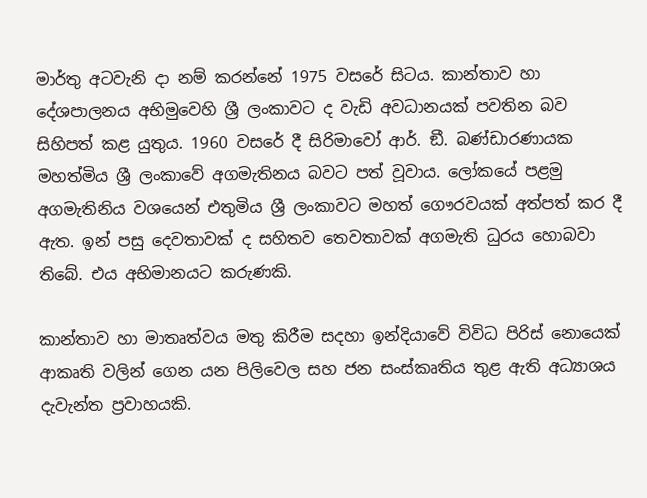මාර්තු අටවැනි දා නම් කරන්නේ 1975 වසරේ සිටය. කාන්තාව හා දේශපාලනය අභිමුවෙහි ශ්‍රී ලංකාවට ද වැඩි අවධානයක් පවතින බව සිහිපත් කළ යුතුය. 1960 වසරේ දී සිරිමාවෝ ආර්. ඞී. බණ්ඩාරණායක මහත්මිය ශ්‍රී ලංකාවේ අගමැතිනය බවට පත් වූවාය. ලෝකයේ පළමු අගමැතිනිය වශයෙන් එතුමිය ශ්‍රී ලංකාවට මහත් ගෞරවයක් අත්පත් කර දී ඇත. ඉන් පසු දෙවතාවක් ද සහිතව තෙවතාවක් අගමැති ධුරය හොබවා තිබේ. එය අභිමානයට කරුණකි.

කාන්තාව හා මාතෘත්වය මතු කිරීම සදහා ඉන්දියාවේ විවිධ පිරිස් නොයෙක් ආකෘති වලින් ගෙන යන පිලිවෙල සහ ජන සංස්කෘතිය තුළ ඇති අධ්‍යාශය දැවැන්ත ප්‍රවාහයකි.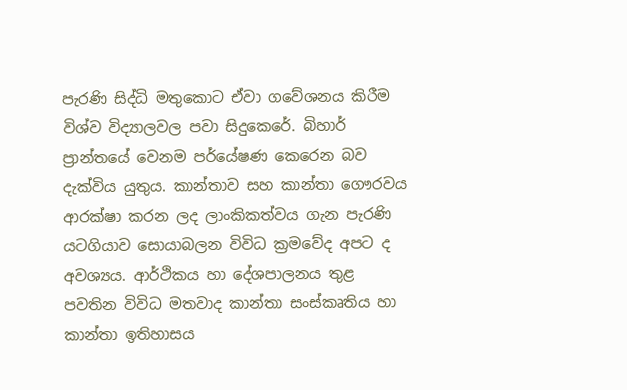පැරණි සිද්ධි මතුකොට ඒවා ගවේශනය කිරීම විශ්ව විද්‍යාලවල පවා සිදුකෙරේ. බිහාර් ප්‍රාන්තයේ වෙනම පර්යේෂණ කෙරෙන බව දැක්විය යුතුය. කාන්තාව සහ කාන්තා ගෞරවය ආරක්ෂා කරන ලද ලාංකිකත්වය ගැන පැරණි යටගියාව සොයාබලන විවිධ ක්‍රමවේද අපට ද අවශ්‍යය. ආර්ථිකය හා දේශපාලනය තුළ පවතින විවිධ මතවාද කාන්තා සංස්කෘතිය හා කාන්තා ඉතිහාසය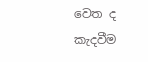වෙත ද කැදවීම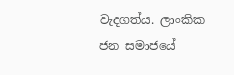වැදගත්ය. ලාංකික ජන සමාජයේ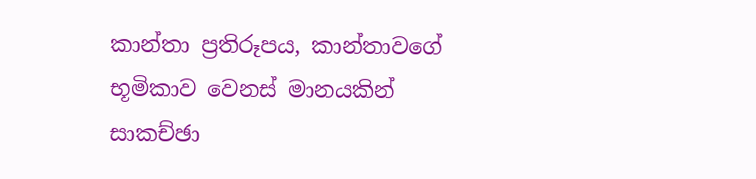කාන්තා ප්‍රතිරූපය, කාන්තාවගේ භූමිකාව වෙනස් මානයකින් සාකච්ඡා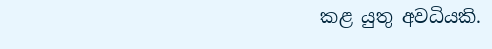කළ යුතු අවධියකි.